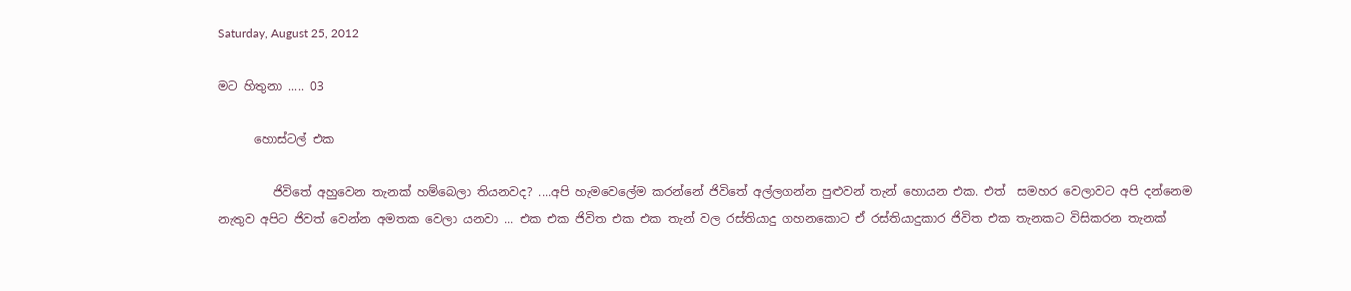Saturday, August 25, 2012

මට හිතුනා ..... 03

      හොස්ටල් එක

         ජිවිතේ අහුවෙන තැනක් හම්බෙලා තියනවද? ....අපි හැමවෙලේම කරන්නේ ජිවිතේ අල්ලගන්න පුළුවන් තැන් හොයන එක. එත්  සමහර වෙලාවට අපි දන්නෙම නැතුව අපිට ජිවත් වෙන්න අමතක වෙලා යනවා ... එක එක ජිවිත එක එක තැන් වල රස්තියාදු ගහනකොට ඒ රස්තියාදුකාර ජිවිත එක තැනකට විසිකරන තැනක්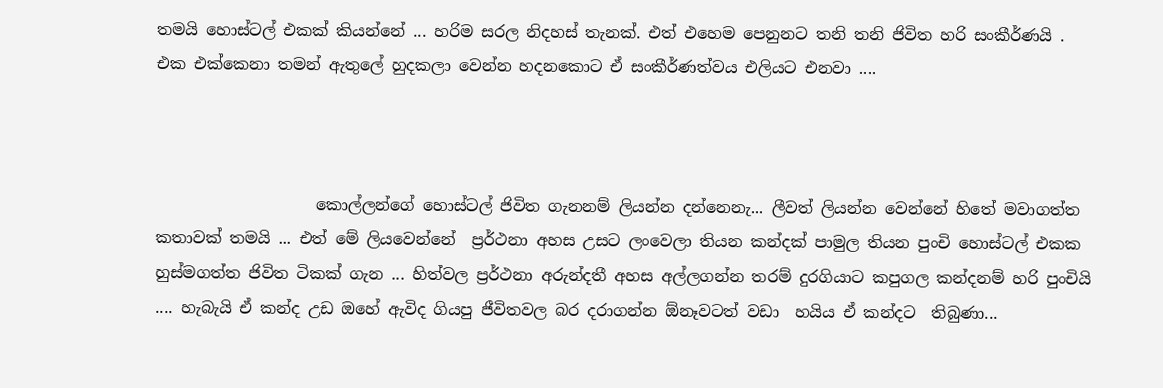තමයි හොස්ටල් එකක් කියන්නේ ... හරිම සරල නිදහස් තැනක්. එත් එහෙම පෙනුනට තනි තනි ජිවිත හරි සංකීර්ණයි . එක එක්කෙනා තමන් ඇතුලේ හුදකලා වෙන්න හදනකොට ඒ සංකීර්ණත්වය එලියට එනවා ....



                    කොල්ලන්ගේ හොස්ටල් ජිවිත ගැනනම් ලියන්න දන්නෙනැ... ලීවත් ලියන්න වෙන්නේ හිතේ මවාගත්ත කතාවක් තමයි ... එත් මේ ලියවෙන්නේ  ප්‍රර්ථනා අහස උසට ලංවෙලා තියන කන්දක් පාමුල තියන පුංචි හොස්ටල් එකක හුස්මගත්ත ජිවිත ටිකක් ගැන ... හිත්වල ප්‍රර්ථනා අරුන්දතී අහස අල්ලගන්න තරම් දුරගියාට කපුගල කන්දනම් හරි පුංචියි  .... හැබැයි ඒ කන්ද උඩ ඔහේ ඇවිද ගියපු ජීවිතවල බර දරාගන්න ඕනෑවටත් වඩා  හයිය ඒ කන්දට  තිබුණා...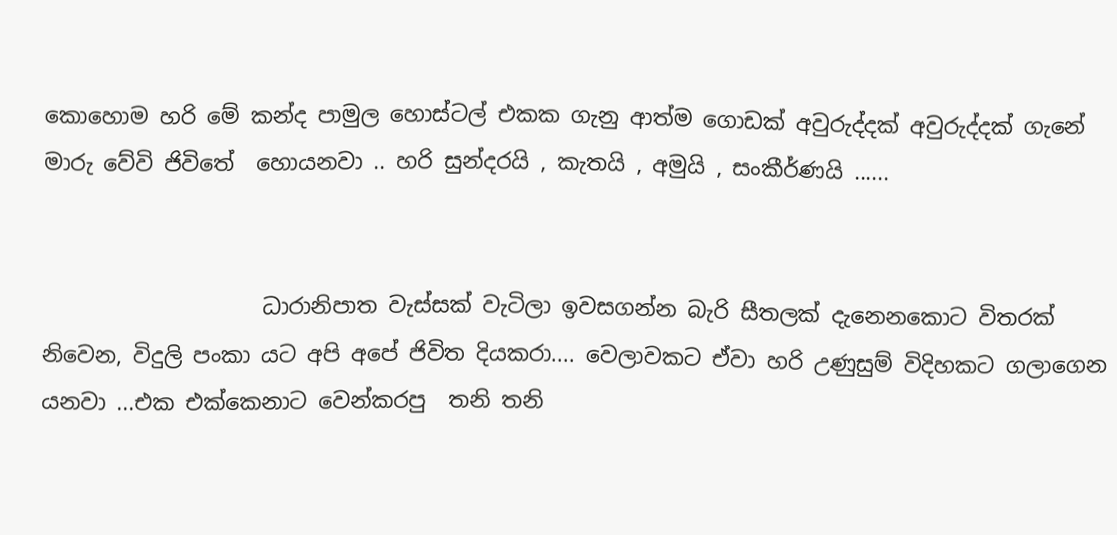කොහොම හරි මේ කන්ද පාමුල හොස්ටල් එකක ගැනු ආත්ම ගොඩක් අවුරුද්දක් අවුරුද්දක් ගැනේ මාරු වේවි ජිවිතේ  හොයනවා .. හරි සුන්දරයි , කැතයි , අමුයි , සංකීර්ණයි ......


                    ධාරානිපාත වැස්සක් වැටිලා ඉවසගන්න බැරි සීතලක් දැනෙනකොට විතරක් නිවෙන, විදුලි පංකා යට අපි අපේ ජිවිත දියකරා.... වෙලාවකට ඒවා හරි උණුසුම් විදිහකට ගලාගෙන යනවා ...එක එක්කෙනාට වෙන්කරපු  තනි තනි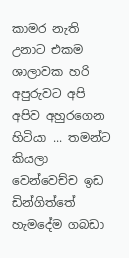කාමර නැති උනාට එකම ශාලාවක හරි අපුරුවට අපි අපිව අහුරගෙන හිටියා ... තමන්ට කියලා වෙන්වෙච්ච ඉඩ ඩින්ගිත්තේ හැමදේම ගබඩා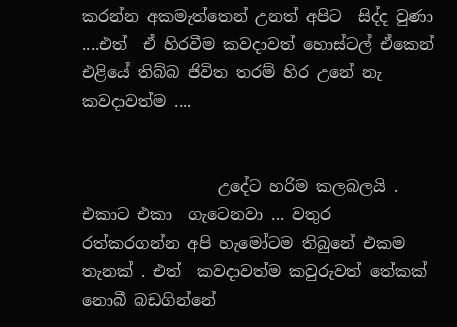කරන්න අකමැත්තෙන් උනත් අපිට  සිද්ද වුණා ....එත්  ඒ හිරවීම කවදාවත් හොස්ටල් ඒකෙන් එළියේ තිබ්බ ජිවිත තරම් හිර උනේ නැ කවදාවත්ම ....


                 උදේට හරිම කලබලයි . එකාට එකා  ගැටෙනවා ... වතුර රත්කරගන්න අපි හැමෝටම තිබුනේ එකම තැනක් . එත්  කවදාවත්ම කවුරුවත් තේකක් නොබී බඩගින්නේ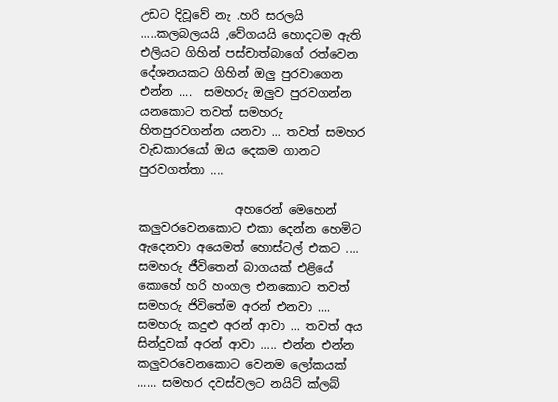උඩට දිවූවේ නැ .හරි සරලයි .....කලබලයයි ,වේගයයි හොදටම ඇති එලියට ගිහින් පස්චාත්බාගේ රත්වෙන දේශනයකට ගිහින් ඔලු පුරවාගෙන එන්න ....  සමහරු ඔලුව පුරවගන්න යනකොට තවත් සමහරු හිතපුරවගන්න යනවා ... තවත් සමහර වැඩකාරයෝ ඔය දෙකම ගානට පුරවගත්තා ....

                අහරෙන් මෙහෙන් කලුවරවෙනකොට එකා දෙන්න හෙමිට ඇදෙනවා අයෙමත් හොස්ටල් එකට .... සමහරු ජීවිතෙන් බාගයක් එළියේ කොහේ හරි හංගල එනකොට තවත් සමහරු ජිවිතේම අරන් එනවා .... සමහරු කදුළු අරන් ආවා ... තවත් අය සින්දුවක් අරන් ආවා ..... එන්න එන්න කලුවරවෙනකොට වෙනම ලෝකයක් ...... සමහර දවස්වලට නයිට් ක්ලබ්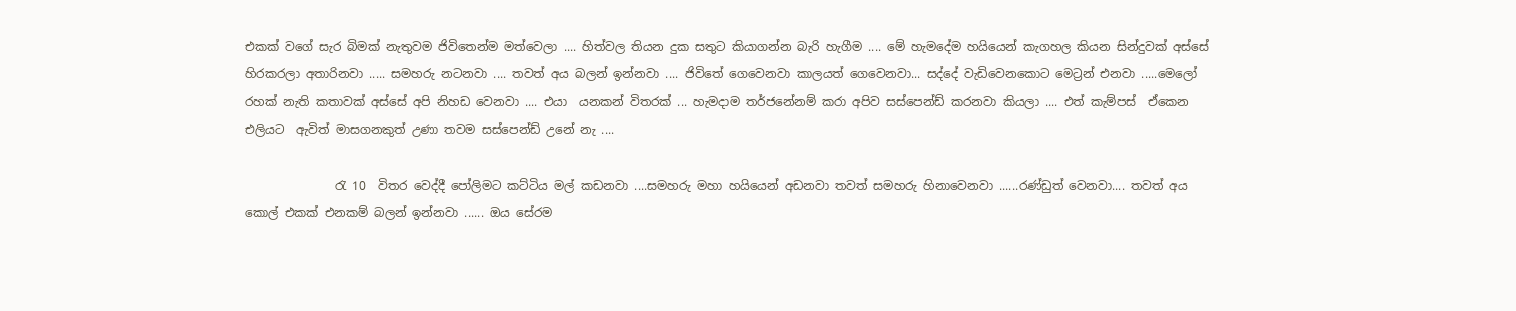එකක් වගේ සැර බිමක් නැතුවම ජිවිතෙන්ම මත්වෙලා .... හිත්වල තියන දුක සතුට කියාගන්න බැරි හැගීම .... මේ හැමදේම හයියෙන් කැගහල කියන සින්දුවක් අස්සේ හිරකරලා අතාරිනවා ..... සමහරු නටනවා .... තවත් අය බලන් ඉන්නවා .... ජිවිතේ ගෙවෙනවා කාලයත් ගෙවෙනවා... සද්දේ වැඩිවෙනකොට මෙට්‍රන් එනවා .....මෙලෝ රහක් නැති කතාවක් අස්සේ අපි නිහඩ වෙනවා .... එයා  යනකන් විතරක් ... හැමදාම තර්ජනේනම් කරා අපිව සස්පෙන්ඩ් කරනවා කියලා .... එත් කැම්පස්  ඒකෙන එලියට  ඇවිත් මාසගනකුත් උණා තවම සස්පෙන්ඩ් උනේ නැ ....

               රැ 10  විතර වෙද්දී පෝලිමට කට්ටිය මල් කඩනවා ....සමහරු මහා හයියෙන් අඩනවා තවත් සමහරු හිනාවෙනවා ......රණ්ඩුත් වෙනවා.... තවත් අය කොල් එකක් එනකම් බලන් ඉන්නවා ...... ඔය සේරම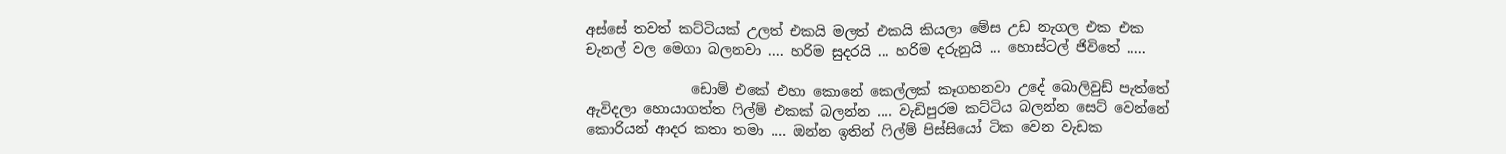අස්සේ තවත් කට්ටියක් උලත් එකයි මලත් එකයි කියලා මේස උඩ නැගල එක එක චැනල් වල මෙගා බලනවා .... හරිම සුදරයි ... හරිම දරුනුයි ... හොස්ටල් ජිවිතේ .....

               ඩොම් එකේ එහා කොනේ කෙල්ලක් කෑගහනවා උදේ බොලිවුඩ් පැත්තේ ඇවිදලා හොයාගත්ත ෆිල්ම් එකක් බලන්න .... වැඩිපුරම කට්ටිය බලන්න සෙට් වෙන්නේ කොරියන් ආදර කතා තමා .... ඔන්න ඉතින් ෆිල්ම් පිස්සියෝ ටික වෙන වැඩක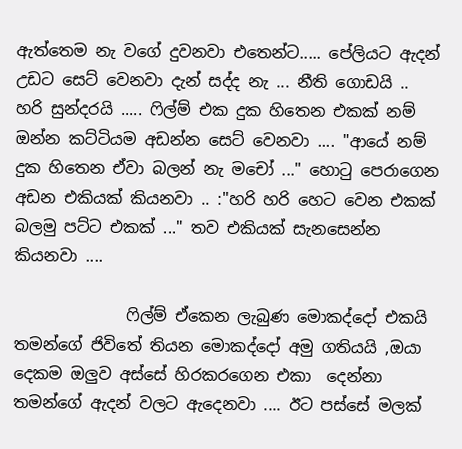ඇත්තෙම නැ වගේ දුවනවා එතෙන්ට..... පේලියට ඇදන් උඩට සෙට් වෙනවා දැන් සද්ද නැ ... නීති ගොඩයි .. හරි සුන්දරයි ..... ෆිල්ම් එක දුක හිතෙන එකක් නම් ඔන්න කට්ටියම අඩන්න සෙට් වෙනවා .... "ආයේ නම්  දුක හිතෙන ඒවා බලන් නැ මචෝ ..." හොටු පෙරාගෙන අඩන එකියක් කියනවා .. :"හරි හරි හෙට වෙන එකක් බලමු පට්ට එකක් ..." තව එකියක් සැනසෙන්න කියනවා ....

              ෆිල්ම් ඒකෙන ලැබුණ මොකද්දෝ එකයි තමන්ගේ ජිවිතේ තියන මොකද්දෝ අමු ගතියයි ,ඔයා දෙකම ඔලුව අස්සේ හිරකරගෙන එකා  දෙන්නා තමන්ගේ ඇදන් වලට ඇදෙනවා .... ඊට පස්සේ මලක්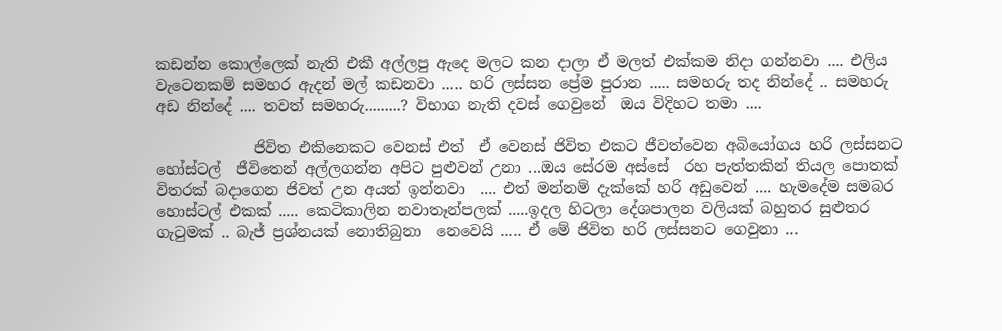කඩන්න කොල්ලෙක් නැති එකී අල්ලපු ඇදෙ මලට කන දාලා ඒ මලත් එක්කම නිදා ගන්නවා .... එලිය වැටෙනකම් සමහර ඇදන් මල් කඩනවා ..... හරි ලස්සන ප්‍රේම පුරාන ..... සමහරු තද නින්දේ .. සමහරු අඩ නින්දේ .... තවත් සමහරු.........? විභාග නැති දවස් ගෙවුනේ  ඔය විදිහට තමා ....

             ජිවිත එකිනෙකට වෙනස් එත්  ඒ වෙනස් ජිවිත එකට ජීවත්වෙන අබියෝගය හරි ලස්සනට හෝස්ටල්  ජීවිතෙන් අල්ලගන්න අපිට පුළුවන් උනා ...ඔය සේරම අස්සේ  රහ පැත්තකින් තියල පොතක් විතරක් බදාගෙන ජිවත් උන අයත් ඉන්නවා  .... එත් මන්නම් දැක්කේ හරි අඩුවෙන් .... හැමදේම සමබර හොස්ටල් එකක් ..... කෙටිකාලින නවාතෑන්පලක් .....ඉදල හිටලා දේශපාලන වලියක් බහුතර සුළුතර ගැටුමක් .. බැජ් ප්‍රශ්නයක් නොතිබුනා  නෙවෙයි ..... ඒ මේ ජිවිත හරි ලස්සනට ගෙවුනා ...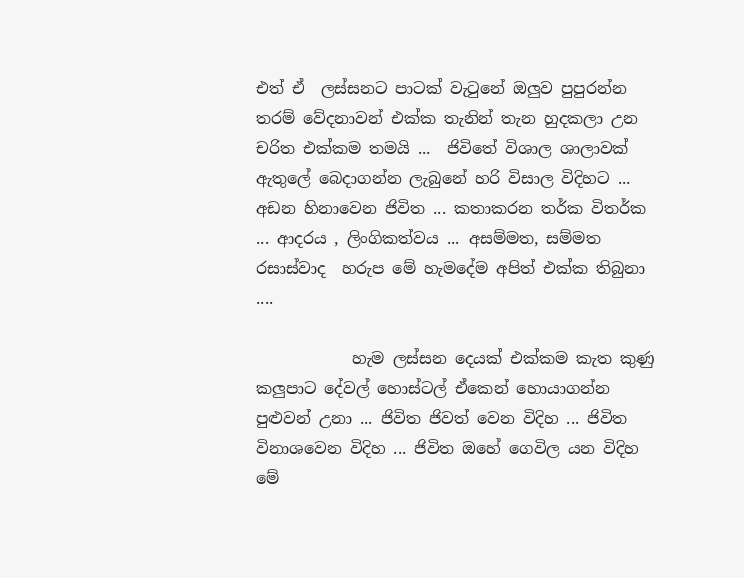එත් ඒ  ලස්සනට පාටක් වැටුනේ ඔලුව පුපුරන්න තරම් වේදනාවන් එක්ක තැනින් තැන හුදකලා උන චරිත එක්කම තමයි ...  ජිවිතේ විශාල ශාලාවක් ඇතුලේ බෙදාගන්න ලැබුනේ හරි විසාල විදිහට ... අඩන හිනාවෙන ජිවිත ... කතාකරන තර්ක විතර්ක ... ආදරය , ලිංගිකත්වය ... අසම්මත, සම්මත රසාස්වාද  හරුප මේ හැමදේම අපිත් එක්ක තිබුනා ....

            හැම ලස්සන දෙයක් එක්කම කැත කුණු කලුපාට දේවල් හොස්ටල් ඒකෙන් හොයාගන්න පුළුවන් උනා ... ජිවිත ජිවත් වෙන විදිහ ... ජිවිත විනාශවෙන විදිහ ... ජිවිත ඔහේ ගෙවිල යන විදිහ මේ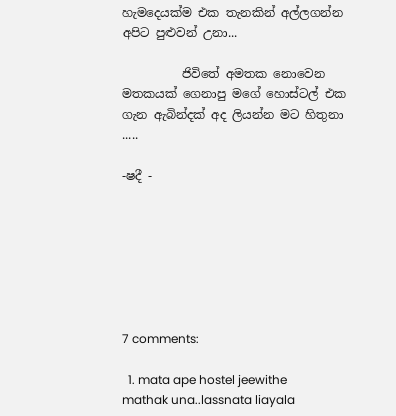හැමදෙයක්ම එක තැනකින් අල්ලගන්න අපිට පුළුවන් උනා...

          ජිවිතේ අමතක නොවෙන මතකයක් ගෙනාපු මගේ හොස්ටල් එක ගැන ඇබින්දක් අද ලියන්න මට හිතුනා .....

-ෂදී -







7 comments:

  1. mata ape hostel jeewithe mathak una..lassnata liayala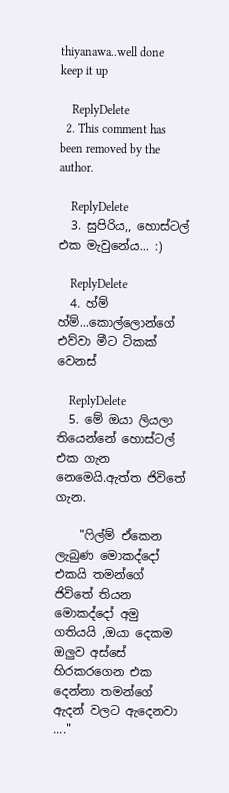thiyanawa..well done keep it up

    ReplyDelete
  2. This comment has been removed by the author.

    ReplyDelete
  3. සුපිරිය,, හොස්ටල් එක මැවුනේය... :)

    ReplyDelete
  4. හ්ම් හ්ම්...කොල්ලොන්ගේ එව්වා මීට ටිකක් වෙනස්

    ReplyDelete
  5. මේ ඔයා ලියලා තියෙන්නේ හොස්ටල් එක ගැන නෙමෙයි.ඇත්ත ජිවිතේ ගැන.

    "ෆිල්ම් ඒකෙන ලැබුණ මොකද්දෝ එකයි තමන්ගේ ජිවිතේ තියන මොකද්දෝ අමු ගතියයි ,ඔයා දෙකම ඔලුව අස්සේ හිරකරගෙන එක දෙන්නා තමන්ගේ ඇදන් වලට ඇදෙනවා ...."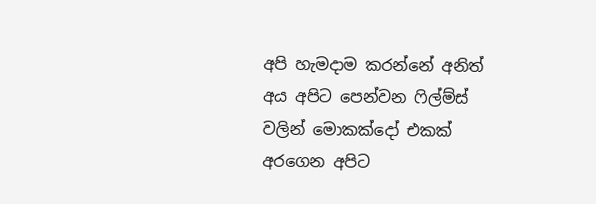අපි හැමදාම කරන්නේ අනිත් අය අපිට පෙන්වන ෆිල්ම්ස් වලින් මොකක්දෝ එකක් අරගෙන අපිට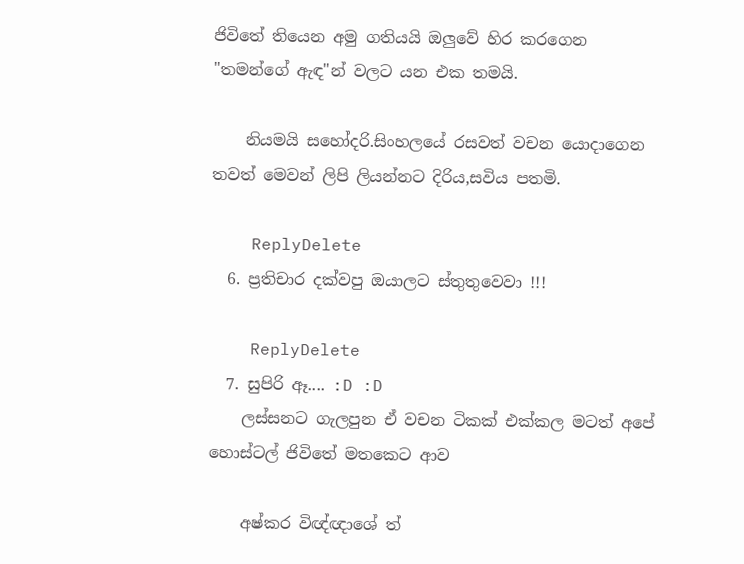ජිවිතේ තියෙන අමු ගතියයි ඔලුවේ හිර කරගෙන "තමන්ගේ ඇඳ"න් වලට යන එක තමයි.

    නියමයි සහෝදරි.සිංහලයේ රසවත් වචන යොදාගෙන තවත් මෙවන් ලිපි ලියන්නට දිරිය,සවිය පතමි.

    ReplyDelete
  6. ප්‍රතිචාර දක්වපු ඔයාලට ස්තුතුවෙවා !!!

    ReplyDelete
  7. සුපිරි ඈ.... :D :D
    ලස්සනට ගැලපුන ඒ වචන ටිකක් එක්කල මටත් අපේ හොස්ටල් ජිවිතේ මතකෙට ආව

    අෂ්කර විඥ්ඥාශේ ත්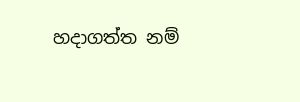හදාගත්ත නම්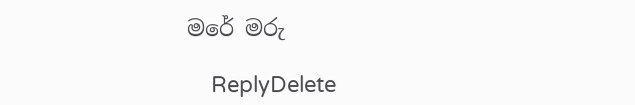මරේ මරු

    ReplyDelete